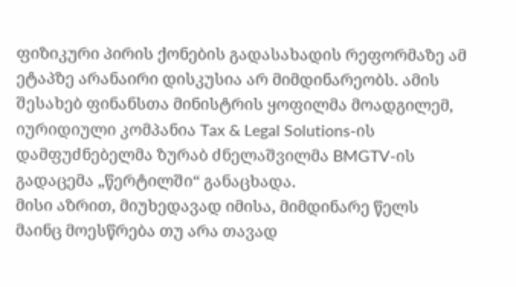ფიზიკური პირის ქონების გადასახადის რეფორმაზე ამ ეტაპზე არანაირი დისკუსია არ მიმდინარეობს. ამის შესახებ ფინანსთა მინისტრის ყოფილმა მოადგილემ, იურიდიული კომპანია Tax & Legal Solutions-ის დამფუძნებელმა ზურაბ ძნელაშვილმა BMGTV-ის გადაცემა „წერტილში“ განაცხადა.
მისი აზრით, მიუხედავად იმისა, მიმდინარე წელს მაინც მოესწრება თუ არა თავად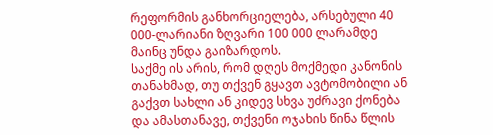რეფორმის განხორციელება, არსებული 40 000-ლარიანი ზღვარი 100 000 ლარამდე მაინც უნდა გაიზარდოს.
საქმე ის არის, რომ დღეს მოქმედი კანონის თანახმად, თუ თქვენ გყავთ ავტომობილი ან გაქვთ სახლი ან კიდევ სხვა უძრავი ქონება და ამასთანავე, თქვენი ოჯახის წინა წლის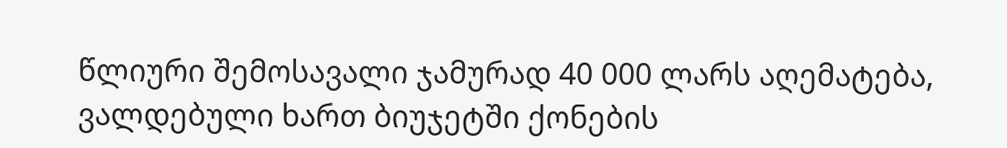წლიური შემოსავალი ჯამურად 40 000 ლარს აღემატება, ვალდებული ხართ ბიუჯეტში ქონების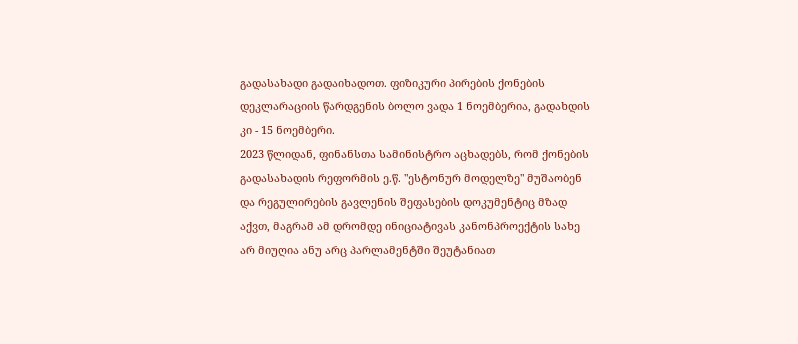გადასახადი გადაიხადოთ. ფიზიკური პირების ქონების დეკლარაციის წარდგენის ბოლო ვადა 1 ნოემბერია, გადახდის კი - 15 ნოემბერი.
2023 წლიდან, ფინანსთა სამინისტრო აცხადებს, რომ ქონების გადასახადის რეფორმის ე.წ. "ესტონურ მოდელზე" მუშაობენ და რეგულირების გავლენის შეფასების დოკუმენტიც მზად აქვთ, მაგრამ ამ დრომდე ინიციატივას კანონპროექტის სახე არ მიუღია ანუ არც პარლამენტში შეუტანიათ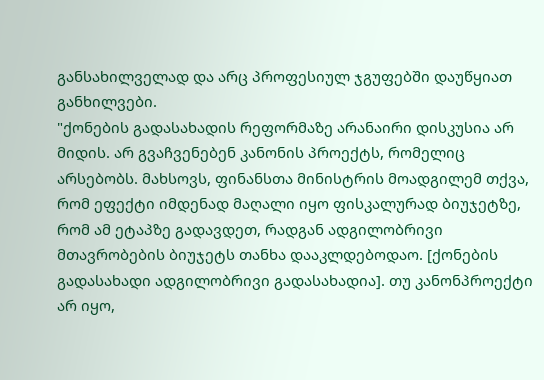განსახილველად და არც პროფესიულ ჯგუფებში დაუწყიათ განხილვები.
"ქონების გადასახადის რეფორმაზე არანაირი დისკუსია არ მიდის. არ გვაჩვენებენ კანონის პროექტს, რომელიც არსებობს. მახსოვს, ფინანსთა მინისტრის მოადგილემ თქვა, რომ ეფექტი იმდენად მაღალი იყო ფისკალურად ბიუჯეტზე, რომ ამ ეტაპზე გადავდეთ, რადგან ადგილობრივი მთავრობების ბიუჯეტს თანხა დააკლდებოდაო. [ქონების გადასახადი ადგილობრივი გადასახადია]. თუ კანონპროექტი არ იყო,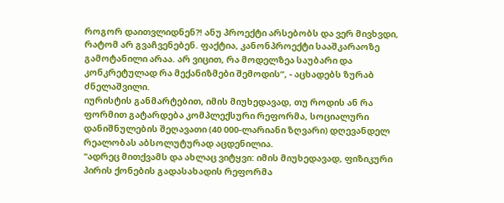როგორ დაითვლიდნენ?! ანუ პროექტი არსებობს და ვერ მივხვდი, რატომ არ გვაჩვენებენ. ფაქტია, კანონპროექტი სააშკარაოზე გამოტანილი არაა. არ ვიცით, რა მოდელზეა საუბარი და კონკრეტულად რა მექანიზმები შემოდის”, - აცხადებს ზურაბ ძნელაშვილი.
იურისტის განმარტებით, იმის მიუხედავად, თუ როდის ან რა ფორმით გატარდება კომპლექსური რეფორმა, სოციალური დანიშნულების შეღავათი (40 000-ლარიანი ზღვარი) დღევანდელ რეალობას აბსოლუტურად აცდენილია.
"ადრეც მითქვამს და ახლაც ვიტყვი: იმის მიუხედავად, ფიზიკური პირის ქონების გადასახადის რეფორმა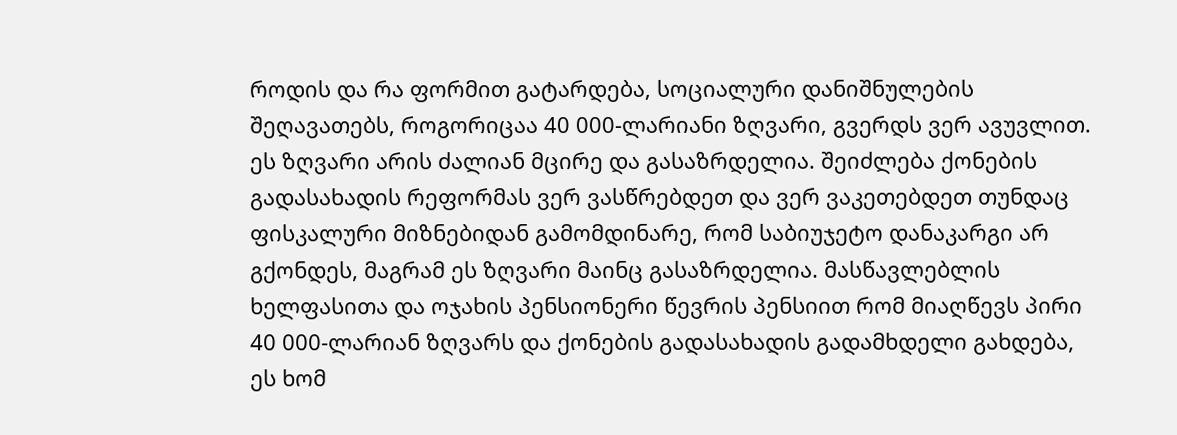როდის და რა ფორმით გატარდება, სოციალური დანიშნულების შეღავათებს, როგორიცაა 40 000-ლარიანი ზღვარი, გვერდს ვერ ავუვლით. ეს ზღვარი არის ძალიან მცირე და გასაზრდელია. შეიძლება ქონების გადასახადის რეფორმას ვერ ვასწრებდეთ და ვერ ვაკეთებდეთ თუნდაც ფისკალური მიზნებიდან გამომდინარე, რომ საბიუჯეტო დანაკარგი არ გქონდეს, მაგრამ ეს ზღვარი მაინც გასაზრდელია. მასწავლებლის ხელფასითა და ოჯახის პენსიონერი წევრის პენსიით რომ მიაღწევს პირი 40 000-ლარიან ზღვარს და ქონების გადასახადის გადამხდელი გახდება, ეს ხომ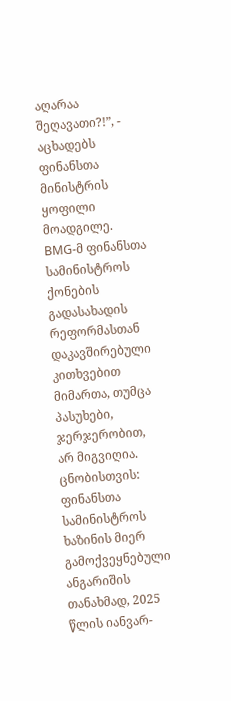აღარაა შეღავათი?!”, - აცხადებს ფინანსთა მინისტრის ყოფილი მოადგილე.
BMG-მ ფინანსთა სამინისტროს ქონების გადასახადის რეფორმასთან დაკავშირებული კითხვებით მიმართა, თუმცა პასუხები, ჯერჯერობით, არ მიგვიღია.
ცნობისთვის: ფინანსთა სამინისტროს ხაზინის მიერ გამოქვეყნებული ანგარიშის თანახმად, 2025 წლის იანვარ-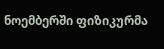ნოემბერში ფიზიკურმა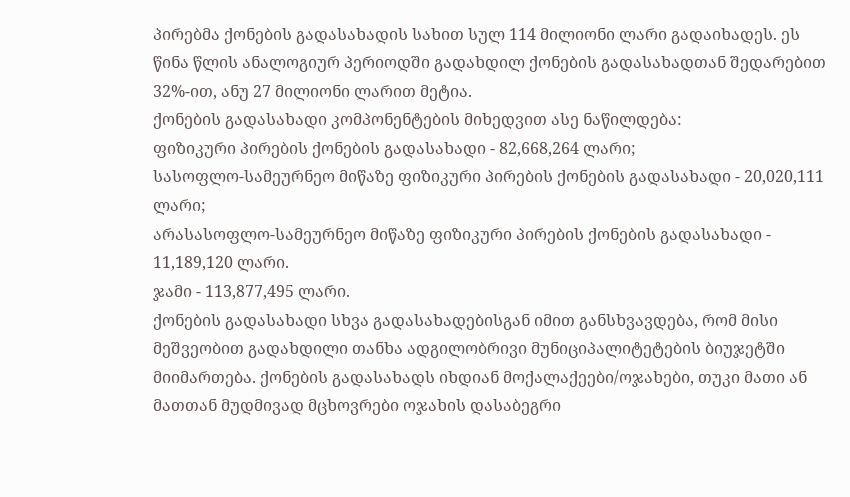პირებმა ქონების გადასახადის სახით სულ 114 მილიონი ლარი გადაიხადეს. ეს წინა წლის ანალოგიურ პერიოდში გადახდილ ქონების გადასახადთან შედარებით 32%-ით, ანუ 27 მილიონი ლარით მეტია.
ქონების გადასახადი კომპონენტების მიხედვით ასე ნაწილდება:
ფიზიკური პირების ქონების გადასახადი - 82,668,264 ლარი;
სასოფლო-სამეურნეო მიწაზე ფიზიკური პირების ქონების გადასახადი - 20,020,111 ლარი;
არასასოფლო-სამეურნეო მიწაზე ფიზიკური პირების ქონების გადასახადი - 11,189,120 ლარი.
ჯამი - 113,877,495 ლარი.
ქონების გადასახადი სხვა გადასახადებისგან იმით განსხვავდება, რომ მისი მეშვეობით გადახდილი თანხა ადგილობრივი მუნიციპალიტეტების ბიუჯეტში მიიმართება. ქონების გადასახადს იხდიან მოქალაქეები/ოჯახები, თუკი მათი ან მათთან მუდმივად მცხოვრები ოჯახის დასაბეგრი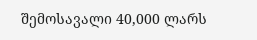შემოსავალი 40,000 ლარს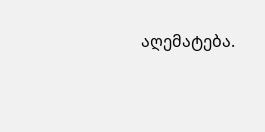აღემატება.